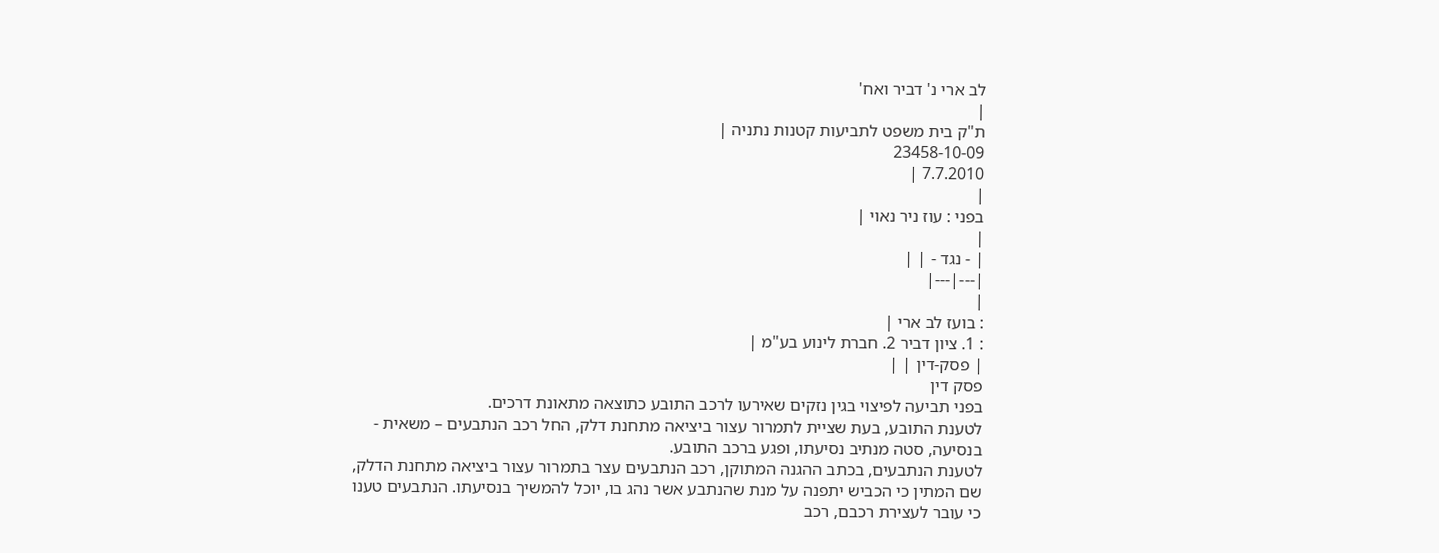לב ארי נ' דביר ואח'
|
ת"ק בית משפט לתביעות קטנות נתניה |
23458-10-09
7.7.2010 |
|
בפני : עוז ניר נאוי |
|
| - נגד - | |
|---|---|
|
: בועז לב ארי |
: 1. ציון דביר 2. חברת לינוע בע"מ |
| פסק-דין | |
פסק דין
בפני תביעה לפיצוי בגין נזקים שאירעו לרכב התובע כתוצאה מתאונת דרכים.
לטענת התובע, בעת שציית לתמרור עצור ביציאה מתחנת דלק, החל רכב הנתבעים – משאית - בנסיעה, סטה מנתיב נסיעתו, ופגע ברכב התובע.
לטענת הנתבעים, בכתב ההגנה המתוקן, רכב הנתבעים עצר בתמרור עצור ביציאה מתחנת הדלק, שם המתין כי הכביש יתפנה על מנת שהנתבע אשר נהג בו, יוכל להמשיך בנסיעתו. הנתבעים טענו כי עובר לעצירת רכבם, רכב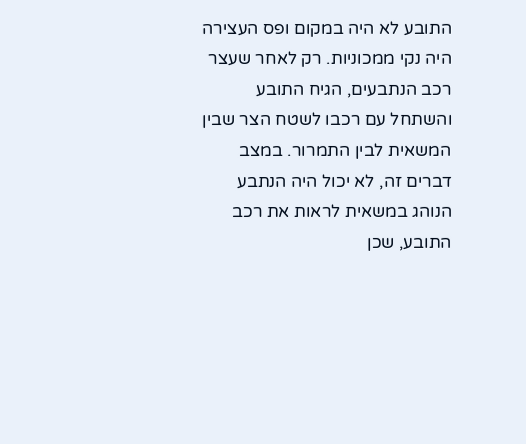התובע לא היה במקום ופס העצירה היה נקי ממכוניות. רק לאחר שעצר רכב הנתבעים, הגיח התובע והשתחל עם רכבו לשטח הצר שבין המשאית לבין התמרור. במצב דברים זה, לא יכול היה הנתבע הנוהג במשאית לראות את רכב התובע, שכן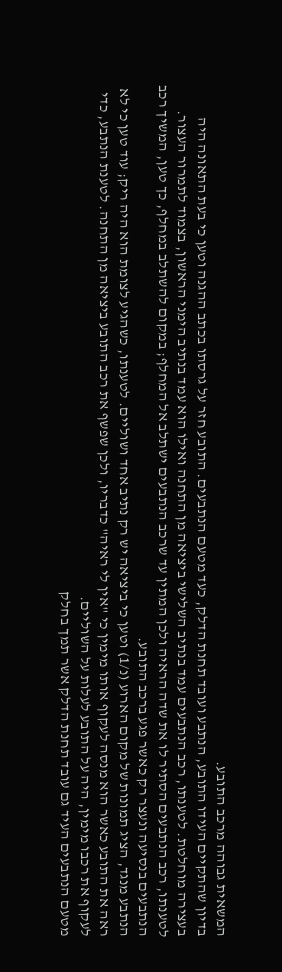המשאית גבוהה מרכב התובע.
בדיון שהתקיים העידו התובע, הנתבע ועובד תחנת הדלק, כעד מטעם הנתבעים. התובע חזר על גרסתו בכתב ההגנה וטען כי בעת התאונה היה בעצירה מוחלטת. לטענתו, רכב הנתבעים עמד בנתיב השלישי ביציאה מן התחנה ואילו הוא עמד בנתיב הימני הראשון, בצמוד לתמרור העצור. לטענתו, רכב הנתבעים הסתיר לו את שדה הראיה ולכן המתין עד שרכב הנתבעים ישתלב אל המחלף; במקום להשתלב במחלף, כך טען, המשיך רכב הנתבעים בנסיעה ונעצר רק כאשר פגע ברכב התובע.
הנתבע מנגד, הציג תמונות של מקום הארוע (נ/1) וטען כי ביציאה יש רק נתיב אחד ושוליים. לטענתו, כשהגיע לצומת הוא היה ריק; עוד טען כי לא ראה את התובע כאשר הוא מנסה לעקוף אותו מימין כי "אין לי ראיה" כדבריו, ולכן שפשף את רכב התובע ביציאה מן התחנה. לטענת הנתבע, כדי לעקוף את רכבו מימין, היה על התובע לעלות על השוליים.
מטעם הנתבעים העיד גם עובד תחנת הדלק אשר תמך בחלק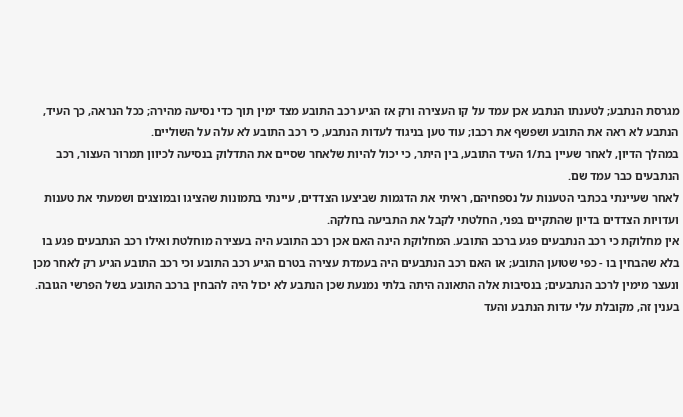מגרסת הנתבע; לטענתו הנתבע אכן עמד על קו העצירה ורק אז הגיע רכב התובע מצד ימין תוך כדי נסיעה מהירה; ככל הנראה, כך העיד, הנתבע לא ראה את התובע ושפשף את רכבו; עוד טען בניגוד לעדות הנתבע, כי רכב התובע לא עלה על השוליים.
במהלך הדיון, לאחר שעיין בת/1 העיד התובע, בין היתר, כי יכול להיות שלאחר שסיים את התדלוק בנסיעה לכיוון תמרור העצור, רכב הנתבעים כבר עמד שם.
לאחר שעיינתי בכתבי הטענות על נספחיהם, ראיתי את הדגמות שביצעו הצדדים, עיינתי בתמונות שהציגו ובמוצגים ושמעתי את טענות ועדויות הצדדים בדיון שהתקיים בפני, החלטתי לקבל את התביעה בחלקה.
אין מחלוקת כי רכב הנתבעים פגע ברכב התובע. המחלוקת הינה האם אכן רכב התובע היה בעצירה מוחלטת ואילו רכב הנתבעים פגע בו בלא שהבחין בו - כפי שטוען התובע; או האם רכב הנתבעים היה בעמדת עצירה בטרם הגיע רכב התובע וכי רכב התובע הגיע רק לאחר מכן ונעצר מימין לרכב הנתבעים; בנסיבות אלה התאונה היתה בלתי נמנעת שכן הנתבע לא יכול היה להבחין ברכב התובע בשל הפרשי הגובה.
בענין זה, מקובלת עלי עדות הנתבע והעד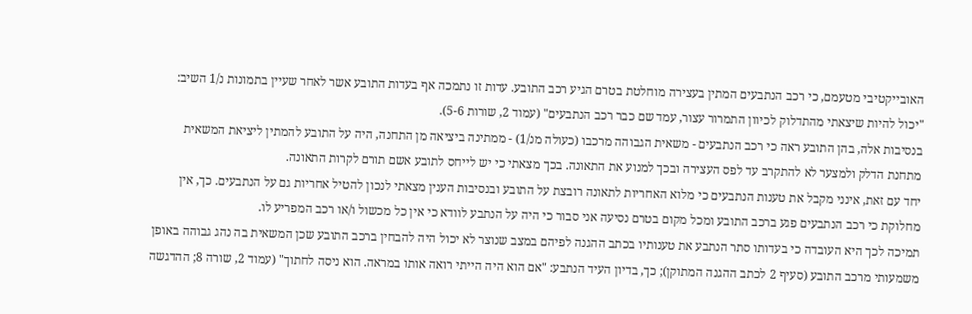האובייקטיבי מטעמם, כי רכב הנתבעים המתין בעצירה מוחלטת בטרם הגיע רכב התובע. עדות זו נתמכה אף בעדות התובע אשר לאחר שעיין בתמונות נ/1 השיב: "יכול להיות שיצאתי מהתדלוק לכיוון התמרור עצור, עמד שם כבר רכב הנתבעים" (עמוד 2, שורות 5-6).
בנסיבות אלה, בהן התובע ראה כי רכב הנתבעים - משאית הגבוהה מרכבו (כעולה מנ/1) - ממתינה ביציאה מן התחנה, היה על התובע להמתין ליציאת המשאית מתחנת הדלק ולמצער לא להתקרב עד לפס העצירה ובכך למנוע את התאונה. בכך מצאתי כי יש לייחס לתובע אשם תורם לקרות התאונה.
יחד עם זאת, אינני מקבל את טענות הנתבעים כי מלוא האחריות לתאונה רובצת על התובע ובנסיבות הענין מצאתי לנכון להטיל אחריות גם על הנתבעים. כך, אין מחלוקת כי רכב הנתבעים פגע ברכב התובע ומכל מקום בטרם נסיעה אני סבור כי היה על הנתבע לוודא כי אין כל מכשול ו/או רכב המפריע לו.
תמיכה לכך היא העובדה כי בעדותו סתר הנתבע את טענותיו בכתב ההגנה לפיהם במצב שנוצר לא יכול היה להבחין ברכב התובע שכן המשאית בה נהג גבוהה באופן משמעותי מרכב התובע (סעיף 2 לכתב ההגנה המתוקן); כך, בדיון העיד הנתבע: "אם הוא היה הייתי רואה אותו במראה. הוא ניסה לחתוך" (עמוד 2, שורה 8; ההדגשה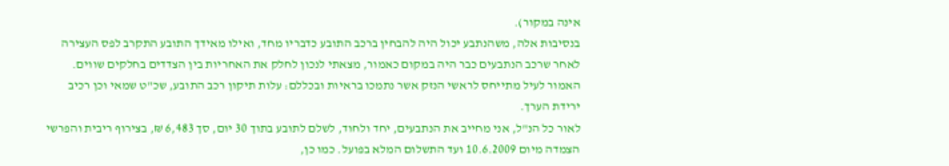אינה במקור).
בנסיבות אלה, משהנתבע יכול היה להבחין ברכב התובע כדבריו מחד, ואילו מאידך התובע התקרב לפס העצירה לאחר שרכב הנתבעים כבר היה במקום כאמור, מצאתי לנכון לחלק את האחריות בין הצדדים בחלקים שווים.
האמור לעיל מתייחס לראשי הנזק אשר נתמכו בראיות ובכללם: עלות תיקון רכב התובע, שכ"ט שמאי וכן רכיב ירידת הערך.
לאור כל הנ"ל, אני מחייב את הנתבעים, יחד ולחוד, לשלם לתובע בתוך 30 יום, סך 6,483 ₪, בצירוף ריבית והפרשי הצמדה מיום 10.6.2009 ועד התשלום המלא בפועל. כמו כן,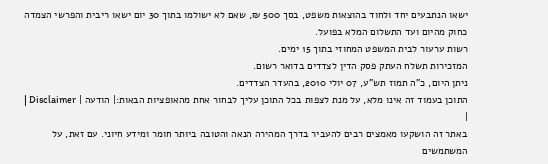ישאו הנתבעים יחד ולחוד בהוצאות משפט, בסך 500 ₪, שאם לא ישולמו בתוך 30 יום ישאו ריבית והפרשי הצמדה כחוק מהיום ועד התשלום המלא בפועל.
רשות ערעור לבית המשפט המחוזי בתוך 15 ימים.
המזכירות תשלח העתק פסק הדין לצדדים בדואר רשום.
ניתן היום, כ"ה תמוז תש"ע, 07 יולי 2010, בהעדר הצדדים.
התוכן בעמוד זה אינו מלא, על מנת לצפות בכל התוכן עליך לבחור אחת מהאופציות הבאות:| הודעה | Disclaimer |
|
באתר זה הושקעו מאמצים רבים להעביר בדרך המהירה הנאה והטובה ביותר חומר ומידע חיוני. עם זאת, על המשתמשים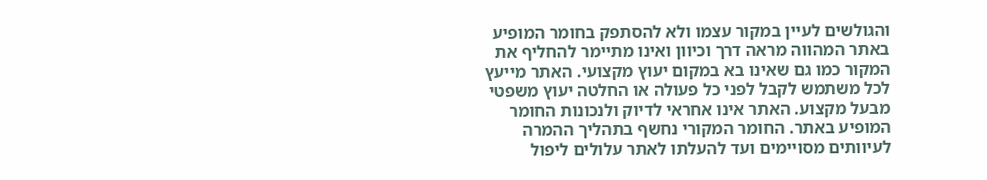והגולשים לעיין במקור עצמו ולא להסתפק בחומר המופיע באתר המהווה מראה דרך וכיוון ואינו מתיימר להחליף את המקור כמו גם שאינו בא במקום יעוץ מקצועי. האתר מייעץ לכל משתמש לקבל לפני כל פעולה או החלטה יעוץ משפטי מבעל מקצוע. האתר אינו אחראי לדיוק ולנכונות החומר המופיע באתר. החומר המקורי נחשף בתהליך ההמרה לעיוותים מסויימים ועד להעלתו לאתר עלולים ליפול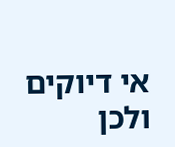אי דיוקים ולכן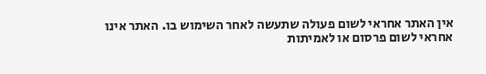אין האתר אחראי לשום פעולה שתעשה לאחר השימוש בו. האתר אינו אחראי לשום פרסום או לאמיתות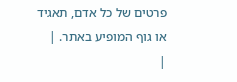פרטים של כל אדם, תאגיד או גוף המופיע באתר. |
|